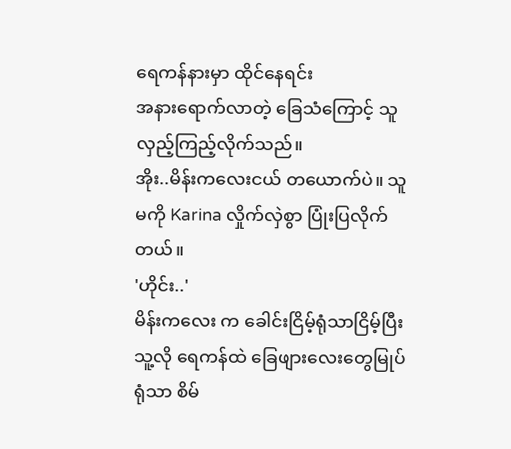ရေကန်နားမှာ ထိုင်နေရင်း
အနားရောက်လာတဲ့ ခြေသံကြောင့် သူ လှည့်ကြည့်လိုက်သည်။
အိုး..မိန်းကလေးငယ် တယောက်ပဲ။ သူမကို Karina လှိုက်လှဲစွာ ပြုံးပြလိုက်တယ်။
'ဟိုင်း..'
မိန်းကလေး က ခေါင်းငြိမ့်ရုံသာငြိမ့်ပြီး သူ့လို ရေကန်ထဲ ခြေဖျားလေးတွေမြုပ်ရုံသာ စိမ်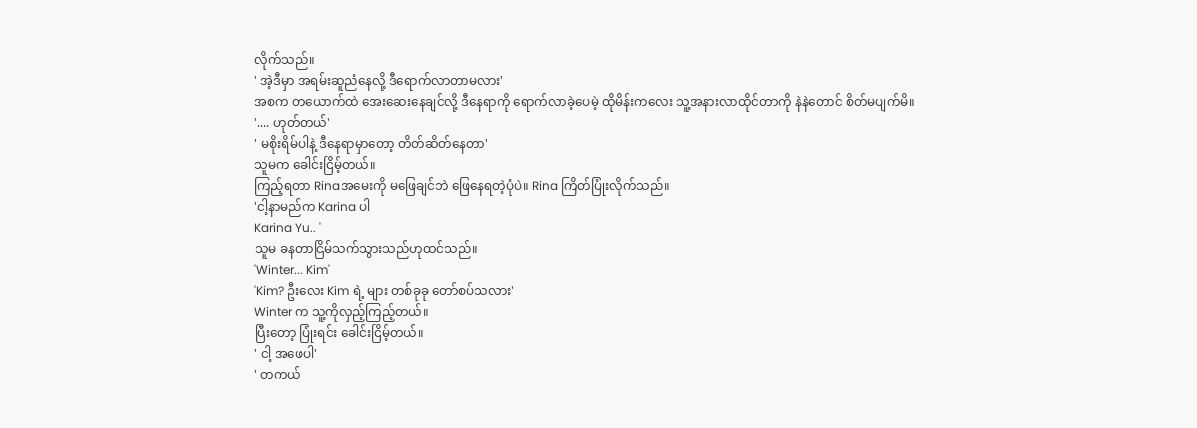လိုက်သည်။
' အဲ့ဒီမှာ အရမ်းဆူညံနေလို့ ဒီရောက်လာတာမလား'
အစက တယောက်ထဲ အေးဆေးနေချင်လို့ ဒီနေရာကို ရောက်လာခဲ့ပေမဲ့ ထိုမိန်းကလေး သူ့အနားလာထိုင်တာကို နဲနဲတောင် စိတ်မပျက်မိ။
'.... ဟုတ်တယ်'
' မစိုးရိမ်ပါနဲ့ ဒီနေရာမှာတော့ တိတ်ဆိတ်နေတာ'
သူမက ခေါင်းငြိမ့်တယ်။
ကြည့်ရတာ Rinaအမေးကို မဖြေချင်ဘဲ ဖြေနေရတဲ့ပုံပဲ။ Rina ကြိတ်ပြုံးလိုက်သည်။
'ငါ့နာမည်က Karina ပါ
Karina Yu.. '
သူမ ခနတာငြိမ်သက်သွားသည်ဟုထင်သည်။
'Winter... Kim'
'Kim? ဦးလေး Kim ရဲ့ များ တစ်ခုခု တော်စပ်သလား'
Winter က သူ့ကိုလှည့်ကြည့်တယ်။
ပြီးတော့ ပြုံးရင်း ခေါင်းငြိမ့်တယ်။
' ငါ့ အဖေပါ'
' တကယ်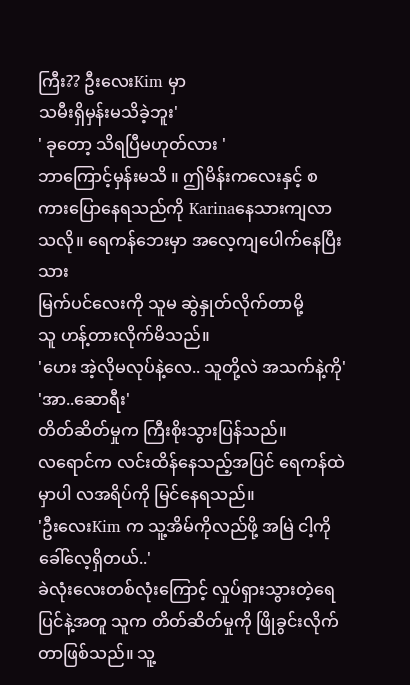ကြီး?? ဦးလေးKim မှာ
သမီးရှိမှန်းမသိခဲ့ဘူး'
' ခုတော့ သိရပြီမဟုတ်လား '
ဘာကြောင့်မှန်းမသိ ။ ဤမိန်းကလေးနှင့် စကားပြောနေရသည်ကို Karinaနေသားကျလာသလို။ ရေကန်ဘေးမှာ အလေ့ကျပေါက်နေပြီးသား
မြက်ပင်လေးကို သူမ ဆွဲနှုတ်လိုက်တာမို့
သူ ဟန့်တားလိုက်မိသည်။
'ဟေး အဲ့လိုမလုပ်နဲ့လေ.. သူတို့လဲ အသက်နဲ့ကို'
'အာ..ဆောရီး'
တိတ်ဆိတ်မှုက ကြီးစိုးသွားပြန်သည်။
လရောင်က လင်းထိန်နေသည့်အပြင် ရေကန်ထဲမှာပါ လအရိပ်ကို မြင်နေရသည်။
'ဦးလေးKim က သူ့အိမ်ကိုလည်ဖို့ အမြဲ ငါ့ကိုခေါ်လေ့ရှိတယ်..'
ခဲလုံးလေးတစ်လုံးကြောင့် လှုပ်ရှားသွားတဲ့ရေပြင်နဲ့အတူ သူက တိတ်ဆိတ်မှုကို ဖြိုခွင်းလိုက်တာဖြစ်သည်။ သူ့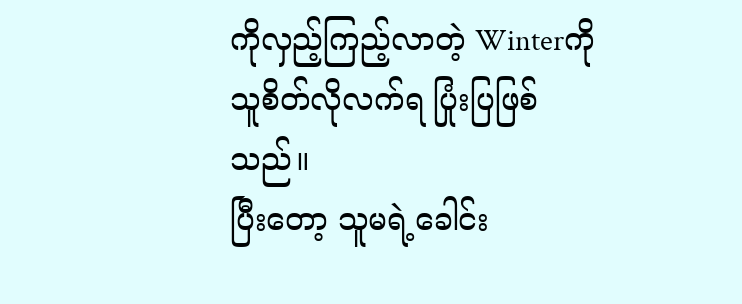ကိုလှည့်ကြည့်လာတဲ့ Winterကို
သူစိတ်လိုလက်ရ ပြုံးပြဖြစ်သည်။
ပြီးတော့ သူမရဲ့ခေါင်း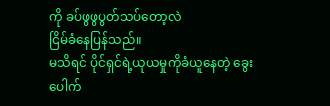ကို ခပ်ဖွဖွပွတ်သပ်တော့လဲ
ငြိမ်ခံနေပြန်သည်။
မသိရင် ပိုင်ရှင်ရဲ့ယုယမှုကိုခံယူနေတဲ့ ခွေးပေါက်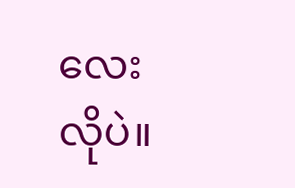လေးလိုပဲ။